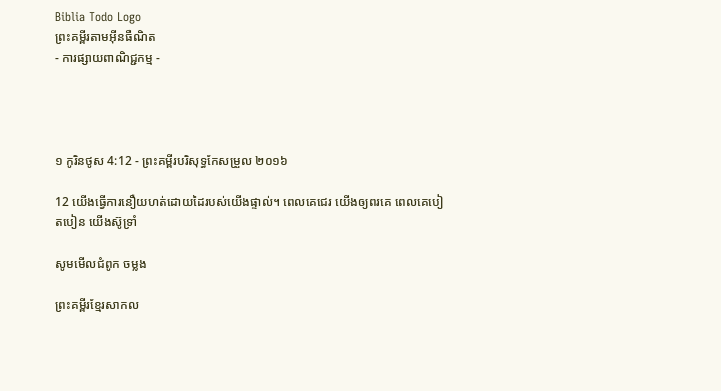Biblia Todo Logo
ព្រះគម្ពីរតាមអ៊ីនធឺណិត
- ការផ្សាយពាណិជ្ជកម្ម -




១ កូរិន‌ថូស 4:12 - ព្រះគម្ពីរបរិសុទ្ធកែសម្រួល ២០១៦

12 យើងធ្វើការនឿយហត់ដោយដៃរបស់យើងផ្ទាល់។ ពេលគេជេរ យើងឲ្យពរគេ ពេលគេបៀតបៀន យើងស៊ូទ្រាំ

សូមមើលជំពូក ចម្លង

ព្រះគម្ពីរខ្មែរសាកល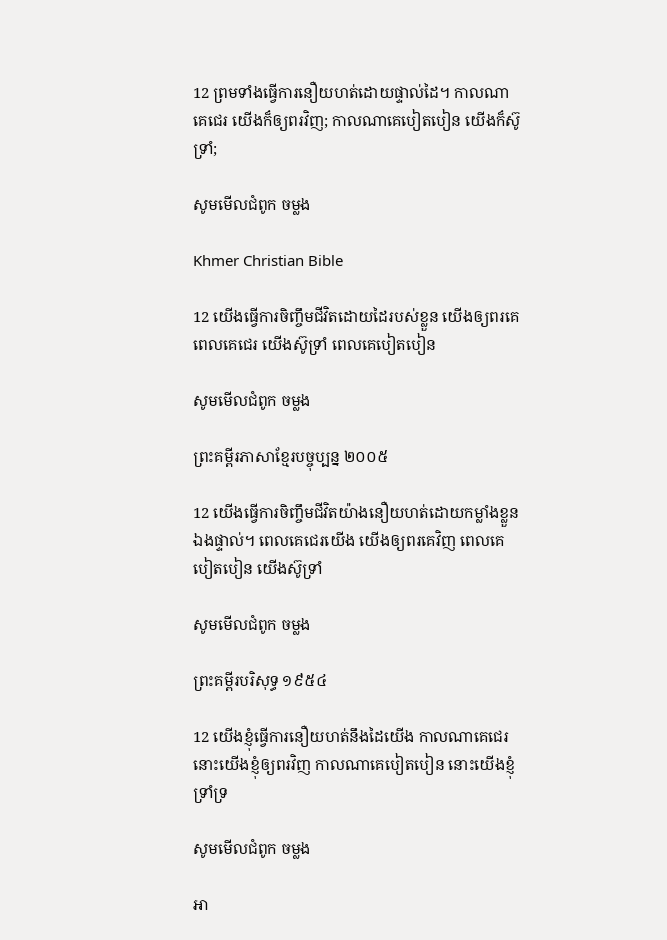12 ព្រមទាំងធ្វើការនឿយហត់ដោយផ្ទាល់ដៃ។ កាលណាគេជេរ យើងក៏ឲ្យពរវិញ; កាលណាគេបៀតបៀន យើងក៏ស៊ូទ្រាំ;

សូមមើលជំពូក ចម្លង

Khmer Christian Bible

12 យើងធ្វើការចិញ្ចឹមជីវិតដោយដៃរបស់ខ្លួន យើងឲ្យពរគេ ពេលគេជេរ យើងស៊ូទ្រាំ ពេលគេបៀតបៀន

សូមមើលជំពូក ចម្លង

ព្រះគម្ពីរភាសាខ្មែរបច្ចុប្បន្ន ២០០៥

12 យើងធ្វើការចិញ្ចឹមជីវិតយ៉ាងនឿយ‌ហត់ដោយកម្លាំងខ្លួនឯងផ្ទាល់។ ពេលគេជេរយើង យើងឲ្យពរគេវិញ ពេលគេបៀត‌បៀន យើងស៊ូ‌ទ្រាំ

សូមមើលជំពូក ចម្លង

ព្រះគម្ពីរបរិសុទ្ធ ១៩៥៤

12 យើងខ្ញុំធ្វើការនឿយ‌ហត់នឹងដៃយើង កាលណាគេជេរ នោះយើងខ្ញុំឲ្យពរវិញ កាលណាគេបៀត‌បៀន នោះយើងខ្ញុំទ្រាំ‌ទ្រ

សូមមើលជំពូក ចម្លង

អា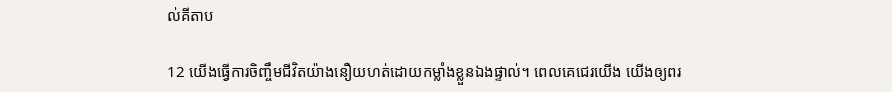ល់គីតាប

12 យើងធ្វើការចិញ្ចឹមជីវិតយ៉ាងនឿយ‌ហត់ដោយកម្លាំងខ្លួនឯងផ្ទាល់។ ពេលគេជេរយើង យើងឲ្យពរ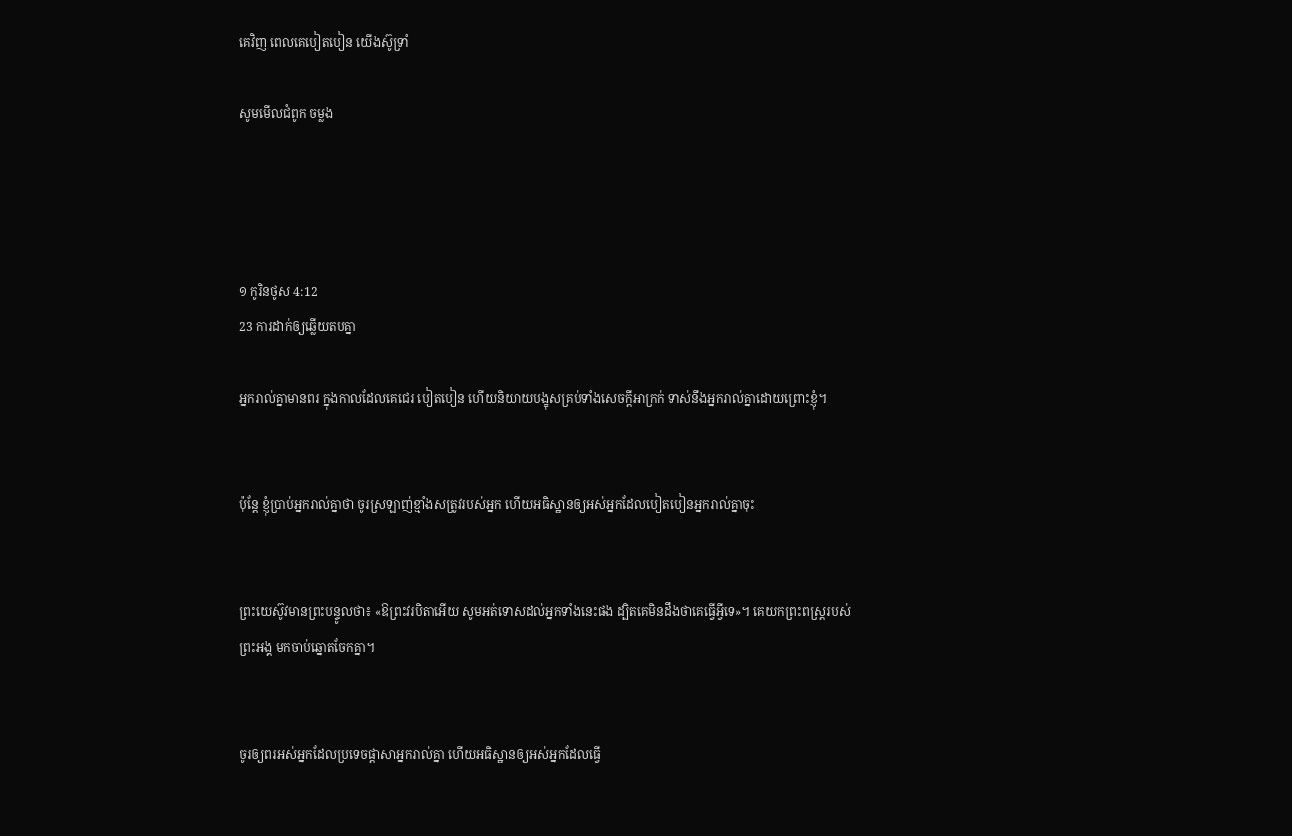គេវិញ ពេលគេបៀត‌បៀន យើងស៊ូទ្រាំ

សូមមើលជំពូក ចម្លង




១ កូរិន‌ថូស 4:12
23 ការដាក់ឲ្យឆ្លើយតបគ្នា

អ្នករាល់គ្នាមានពរ ក្នុងកាលដែលគេជេរ បៀតបៀន ហើយនិយាយបង្ខុសគ្រប់ទាំងសេចក្តីអាក្រក់ ទាស់នឹងអ្នករាល់គ្នាដោយព្រោះខ្ញុំ។


ប៉ុន្តែ ខ្ញុំប្រាប់អ្នករាល់គ្នាថា ចូរស្រឡាញ់ខ្មាំងសត្រូវរបស់អ្នក ហើយអធិស្ឋានឲ្យអស់អ្នកដែលបៀតបៀនអ្នករាល់គ្នាចុះ


ព្រះ‌យេស៊ូវមានព្រះ‌បន្ទូលថា៖ «ឱព្រះ‌វរបិតាអើយ សូមអត់ទោសដល់អ្នកទាំងនេះផង ដ្បិតគេមិនដឹងថាគេធ្វើអ្វីទេ»។ គេយកព្រះ‌ពស្ត្ររបស់ព្រះ‌អង្គ មកចាប់ឆ្នោតចែកគ្នា។


ចូរឲ្យពរអស់អ្នកដែលប្រទេចផ្តាសាអ្នករាល់គ្នា ហើយអធិស្ឋានឲ្យអស់អ្នកដែលធ្វើ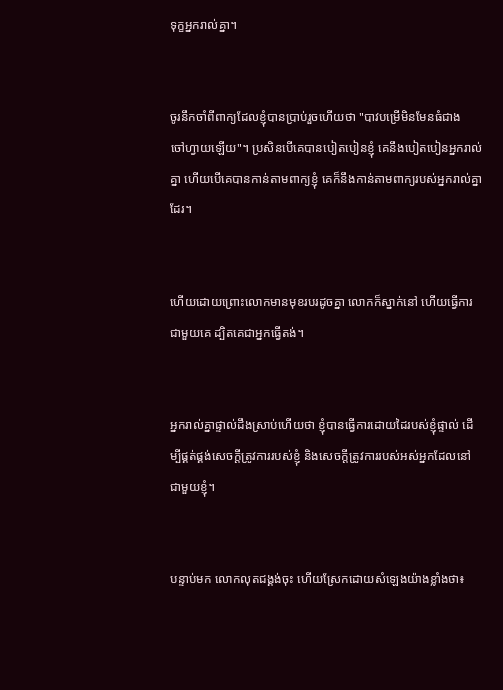ទុក្ខអ្នករាល់គ្នា។


ចូរនឹកចាំពីពាក្យដែលខ្ញុំបានប្រាប់រួចហើយថា "បាវបម្រើមិនមែនធំជាងចៅ‌ហ្វាយឡើយ"។ ប្រសិន‌បើគេបានបៀត‌បៀនខ្ញុំ គេនឹងបៀត‌បៀនអ្នករាល់គ្នា ហើយបើគេបានកាន់តាមពាក្យខ្ញុំ គេក៏នឹងកាន់តាមពាក្យរបស់អ្នករាល់គ្នាដែរ។


ហើយដោយព្រោះលោកមានមុខរបរដូចគ្នា លោកក៏ស្នាក់នៅ ហើយធ្វើការជា‌មួយគេ ដ្បិតគេជាអ្នកធ្វើតង់។


អ្នករាល់គ្នាផ្ទាល់ដឹងស្រាប់ហើយថា ខ្ញុំបានធ្វើការដោយដៃរបស់ខ្ញុំផ្ទាល់ ដើម្បីផ្គត់‌ផ្គង់សេចក្ដីត្រូវការរបស់ខ្ញុំ និងសេចក្ដីត្រូវការរបស់អស់អ្នកដែលនៅជា‌មួយខ្ញុំ។


បន្ទាប់មក លោកលុតជង្គង់ចុះ ហើយស្រែកដោយសំឡេងយ៉ាងខ្លាំងថា៖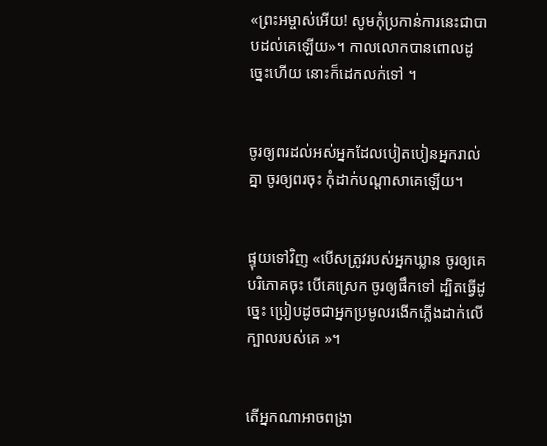«ព្រះ‌អម្ចាស់អើយ! សូមកុំប្រកាន់ការនេះជាបាបដល់គេឡើយ»។ កាលលោកបានពោលដូច្នេះហើយ នោះក៏ដេកលក់ទៅ ។


ចូរឲ្យពរដល់អស់អ្នកដែលបៀតបៀនអ្នករាល់គ្នា ចូរឲ្យពរចុះ កុំដាក់បណ្ដាសាគេឡើយ។


ផ្ទុយទៅវិញ «បើសត្រូវរបស់អ្នកឃ្លាន ចូរឲ្យគេបរិ‌ភោគចុះ បើគេស្រេក ចូរឲ្យផឹកទៅ ដ្បិតធ្វើដូច្នេះ ប្រៀបដូចជាអ្នកប្រមូលរងើកភ្លើងដាក់លើក្បាលរបស់គេ »។


តើអ្នកណាអាចពង្រា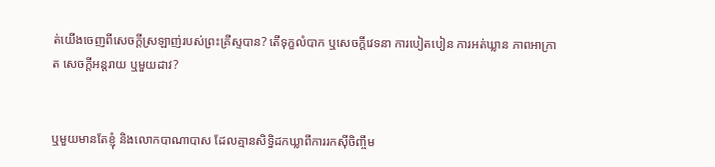ត់យើងចេញពីសេចក្តីស្រឡាញ់របស់ព្រះ‌គ្រីស្ទបាន? តើទុក្ខលំបាក ឬសេចក្ដីវេទនា ការបៀតបៀន ការអត់ឃ្លាន ភាពអាក្រាត សេចក្តីអន្តរាយ ឬមួយដាវ?


ឬមួយមានតែខ្ញុំ និងលោកបាណា‌បាស ដែលគ្មានសិទ្ធិដកឃ្លាពីការរកស៊ីចិញ្ចឹម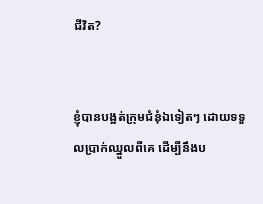ជីវិត?


ខ្ញុំបានបង្អត់ក្រុមជំនុំឯទៀតៗ ដោយទទួលប្រាក់ឈ្នួលពីគេ ដើម្បីនឹងប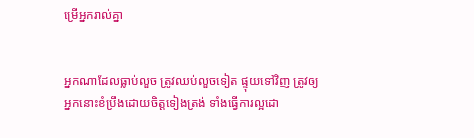ម្រើអ្នករាល់គ្នា


អ្នកណាដែលធ្លាប់លួច ត្រូវឈប់លួចទៀត ផ្ទុយទៅវិញ ត្រូវឲ្យអ្នកនោះខំប្រឹងដោយចិត្តទៀងត្រង់ ទាំងធ្វើការល្អដោ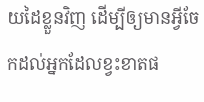យដៃខ្លួនវិញ ដើម្បីឲ្យមានអ្វីចែកដល់អ្នកដែលខ្វះខាតផ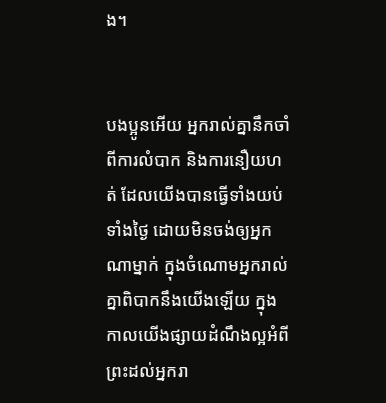ង។


បង‌ប្អូនអើយ អ្នករាល់គ្នានឹកចាំពីការលំបាក និងការនឿយហត់ ដែលយើងបានធ្វើទាំងយប់ទាំងថ្ងៃ ដោយមិនចង់ឲ្យអ្នកណាម្នាក់ ក្នុងចំណោមអ្នករាល់គ្នាពិបាកនឹងយើងឡើយ ក្នុងកាលយើងផ្សាយដំណឹងល្អអំពីព្រះដល់អ្នករា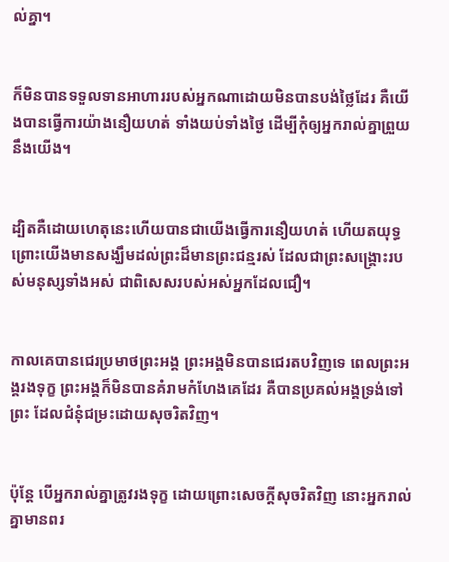ល់គ្នា។


ក៏មិនបានទទួលទានអាហាររបស់អ្នកណាដោយមិនបានបង់ថ្លៃដែរ គឺយើងបានធ្វើការយ៉ាងនឿយហត់ ទាំងយប់ទាំងថ្ងៃ ដើម្បីកុំឲ្យអ្នករាល់គ្នាព្រួយនឹងយើង។


ដ្បិតគឺដោយហេតុនេះហើយបានជាយើងធ្វើការនឿយហត់ ហើយតយុទ្ធ ព្រោះយើងមានសង្ឃឹមដល់ព្រះដ៏មានព្រះ‌ជន្មរស់ ដែលជាព្រះ‌សង្គ្រោះរបស់មនុស្សទាំង‌អស់ ជាពិសេសរបស់អស់អ្នកដែលជឿ។


កាលគេបានជេរប្រមាថព្រះ‌អង្គ ព្រះ‌អង្គមិនបានជេរតបវិញទេ ពេលព្រះ‌អង្គរងទុក្ខ ព្រះ‌អង្គក៏មិនបានគំរាមកំហែងគេដែរ គឺបានប្រគល់អង្គទ្រង់ទៅព្រះ ដែលជំនុំ‌ជម្រះដោយសុចរិតវិញ។


ប៉ុន្តែ បើអ្នករាល់គ្នាត្រូវរងទុក្ខ ដោយព្រោះសេចក្តីសុចរិតវិញ នោះអ្នករាល់គ្នាមានពរ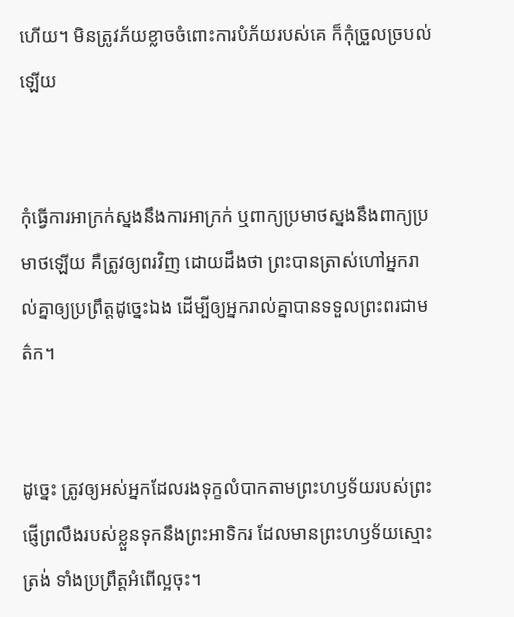ហើយ។ មិនត្រូវភ័យខ្លាចចំពោះការបំភ័យរបស់គេ ក៏កុំច្រួលច្របល់ឡើយ


កុំធ្វើការអាក្រក់ស្នងនឹងការអាក្រក់ ឬពាក្យប្រមាថស្នងនឹងពាក្យប្រមាថឡើយ គឺត្រូវឲ្យពរវិញ ដោយដឹងថា ព្រះបានត្រាស់ហៅអ្នករាល់គ្នាឲ្យប្រព្រឹត្តដូច្នេះឯង ដើម្បីឲ្យអ្នករាល់គ្នាបានទទួលព្រះ‌ពរជាមត៌ក។


ដូច្នេះ ត្រូវឲ្យអស់អ្នកដែលរងទុក្ខលំបាកតាមព្រះ‌ហឫ‌ទ័យរបស់ព្រះ ផ្ញើព្រលឹងរបស់ខ្លួនទុកនឹងព្រះអាទិករ ដែលមានព្រះ‌ហឫ‌ទ័យស្មោះត្រង់ ទាំងប្រព្រឹត្តអំពើល្អចុះ។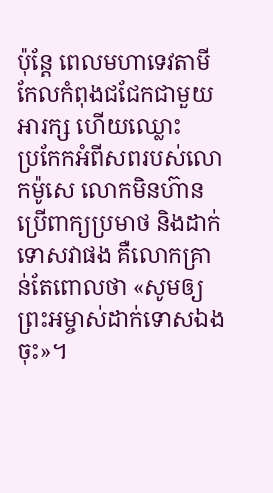ប៉ុន្តែ ពេលមហាទេវតាមីកែលកំពុងជជែកជាមួយអារក្ស ហើយឈ្លោះប្រ‌កែកអំពីសពរបស់លោកម៉ូសេ លោកមិនហ៊ានប្រើពាក្យប្រមាថ និងដាក់ទោសវាផង គឺលោកគ្រាន់តែពោលថា «សូមឲ្យព្រះ‌អម្ចាស់ដាក់ទោសឯងចុះ»។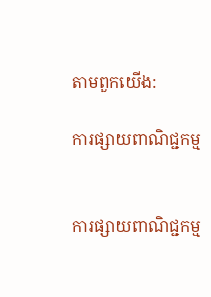តាមពួកយើង:

ការផ្សាយពាណិជ្ជកម្ម


ការផ្សាយពាណិជ្ជកម្ម